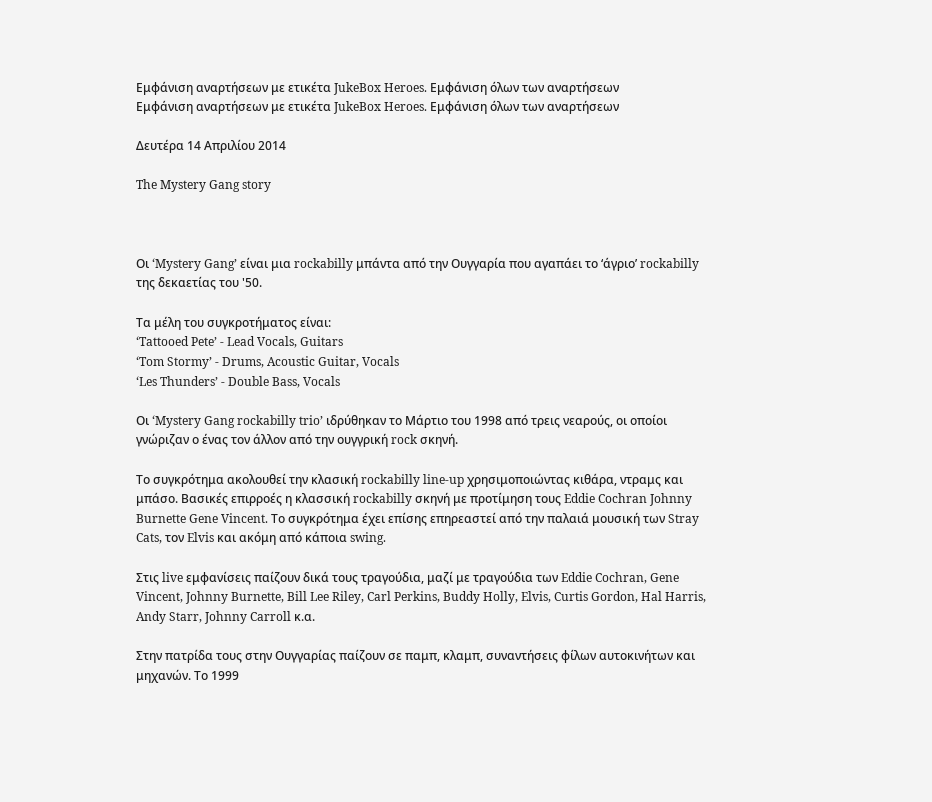Εμφάνιση αναρτήσεων με ετικέτα JukeBox Heroes. Εμφάνιση όλων των αναρτήσεων
Εμφάνιση αναρτήσεων με ετικέτα JukeBox Heroes. Εμφάνιση όλων των αναρτήσεων

Δευτέρα 14 Απριλίου 2014

The Mystery Gang story



Οι ‘Mystery Gang’ είναι μια rockabilly μπάντα από την Ουγγαρία που αγαπάει το ‘άγριο’ rockabilly της δεκαετίας του '50.

Τα μέλη του συγκροτήματος είναι:
‘Tattooed Pete’ - Lead Vocals, Guitars
‘Tom Stormy’ - Drums, Acoustic Guitar, Vocals
‘Les Thunders’ - Double Bass, Vocals

Οι ‘Mystery Gang rockabilly trio’ ιδρύθηκαν το Μάρτιο του 1998 από τρεις νεαρούς, οι οποίοι γνώριζαν ο ένας τον άλλον από την ουγγρική rock σκηνή.

Το συγκρότημα ακολουθεί την κλασική rockabilly line-up χρησιμοποιώντας κιθάρα, ντραμς και μπάσο. Βασικές επιρροές η κλασσική rockabilly σκηνή με προτίμηση τους Eddie Cochran Johnny Burnette Gene Vincent. Το συγκρότημα έχει επίσης επηρεαστεί από την παλαιά μουσική των Stray Cats, τον Elvis και ακόμη από κάποια swing.

Στις live εμφανίσεις παίζουν δικά τους τραγούδια, μαζί με τραγούδια των Eddie Cochran, Gene Vincent, Johnny Burnette, Bill Lee Riley, Carl Perkins, Buddy Holly, Elvis, Curtis Gordon, Hal Harris, Andy Starr, Johnny Carroll κ.α.

Στην πατρίδα τους στην Ουγγαρίας παίζουν σε παμπ, κλαμπ, συναντήσεις φίλων αυτοκινήτων και μηχανών. Το 1999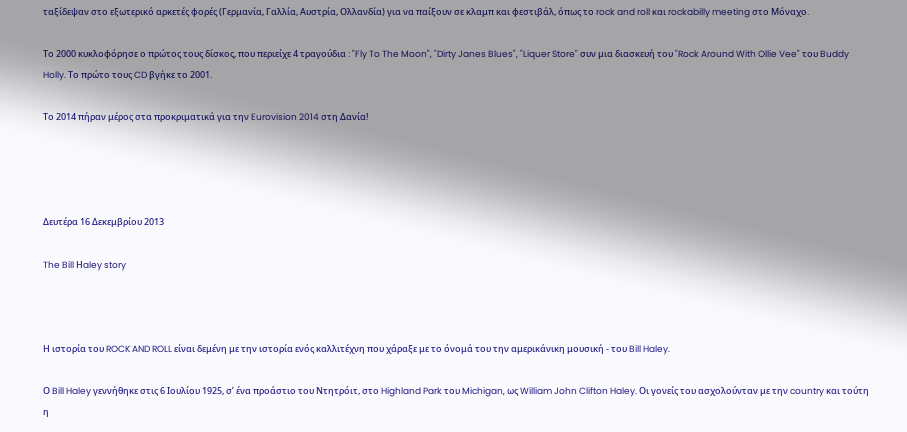ταξίδεψαν στο εξωτερικό αρκετές φορές (Γερμανία, Γαλλία, Αυστρία, Ολλανδία) για να παίξουν σε κλαμπ και φεστιβάλ, όπως το rock and roll και rockabilly meeting στο Μόναχο.

Το 2000 κυκλοφόρησε ο πρώτος τους δίσκος, που περιείχε 4 τραγούδια : "Fly To The Moon", "Dirty Janes Blues", "Liquer Store" συν μια διασκευή του "Rock Around With Ollie Vee" του Buddy Holly. Το πρώτο τους CD βγήκε το 2001.

Το 2014 πήραν μέρος στα προκριματικά για την Eurovision 2014 στη Δανία!




Δευτέρα 16 Δεκεμβρίου 2013

The Bill Ηaley story



Η ιστορία του ROCK AND ROLL είναι δεμένη με την ιστορία ενός καλλιτέχνη που χάραξε με το όνομά του την αμερικάνικη μουσική - του Bill Haley.

Ο Bill Haley γεννήθηκε στις 6 Ιουλίου 1925, σ’ ένα προάστιο του Ντητρόιτ, στο Highland Park του Michigan, ως William John Clifton Haley. Οι γονείς του ασχολούνταν με την country και τούτη η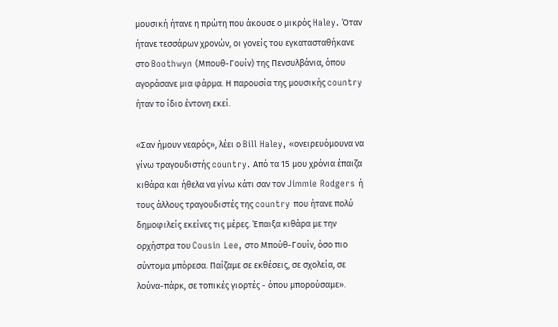μουσική ήτανε η πρώτη που άκουσε ο μικρός Haley. Όταν ήτανε τεσσάρων χρονών, οι γονείς του εγκατασταθήκανε στο Boothwyn (Μπουθ-Γουίν) της Πενσυλβάνια, όπου αγοράσανε μια φάρμα. Η παρουσία της μουσικής country ήταν το ίδιο έντονη εκεί.

«Σαν ήμουν νεαρός», λέει ο Bill Haley, «ονειρευόμουνα να γίνω τραγουδιστής country. Από τα 15 μου χρόνια έπαιζα κιθάρα και ήθελα να γίνω κάτι σαν τον Jimmie Rodgers ή τους άλλους τραγουδιστές της country που ήτανε πολύ δημοφιλείς εκείνες τις μέρες. Έπαιξα κιθάρα με την ορχήστρα του Cousin Lee, στο Μπούθ-Γουίν, όσο πιο σύντομα μπόρεσα. Παίζαμε σε εκθέσεις, σε σχολεία, σε λούνα-πάρκ, σε τοπικές γιορτές - όπου μπορούσαμε».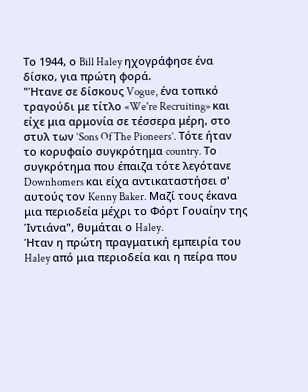Το 1944, ο Bill Haley ηχογράφησε ένα δίσκο, για πρώτη φορά.
"Ήτανε σε δίσκους Vogue, ένα τοπικό τραγούδι με τίτλο «We're Recruiting» και είχε μια αρμονία σε τέσσερα μέρη, στο στυλ των ‘Sons Of The Pioneers’. Τότε ήταν το κορυφαίο συγκρότημα country. Το συγκρότημα που έπαιζα τότε λεγότανε Downhomers και είχα αντικαταστήσει σ' αυτούς τον Kenny Baker. Μαζί τους έκανα μια περιοδεία μέχρι το Φόρτ Γουαίην της Ίντιάνα", θυμάται ο Haley.
Ήταν η πρώτη πραγματική εμπειρία του Haley από μια περιοδεία και η πείρα που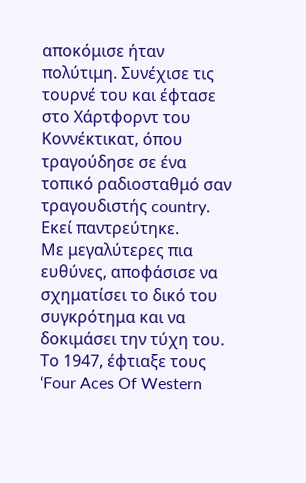αποκόμισε ήταν πολύτιμη. Συνέχισε τις τουρνέ του και έφτασε στο Χάρτφορντ του Κοννέκτικατ, όπου τραγούδησε σε ένα τοπικό ραδιοσταθμό σαν τραγουδιστής country. Εκεί παντρεύτηκε.
Με μεγαλύτερες πια ευθύνες, αποφάσισε να σχηματίσει το δικό του συγκρότημα και να δοκιμάσει την τύχη του.
Το 1947, έφτιαξε τους ‘Four Aces Of Western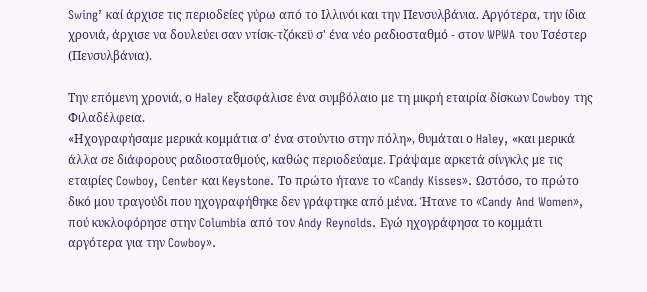Swing’ καί άρχισε τις περιοδείες γύρω από το Ιλλινόι και την Πενσυλβάνια. Αργότερα, την ίδια χρονιά, άρχισε να δουλεύει σαν ντίσκ-τζόκεϋ σ' ένα νέο ραδιοσταθμό - στον WPWA του Τσέστερ (Πενσυλβάνια).

Την επόμενη χρονιά, ο Haley εξασφάλισε ένα συμβόλαιο με τη μικρή εταιρία δίσκων Cowboy της Φιλαδέλφεια.
«Ηχογραφήσαμε μερικά κομμάτια σ’ ένα στούντιο στην πόλη», θυμάται ο Haley, «και μερικά άλλα σε διάφορους ραδιοσταθμούς, καθώς περιοδεύαμε. Γράψαμε αρκετά σίνγκλς με τις εταιρίες Cowboy, Center και Keystone. Το πρώτο ήτανε το «Candy Kisses». Ωστόσο, το πρώτο δικό μου τραγούδι που ηχογραφήθηκε δεν γράφτηκε από μένα. Ήτανε το «Candy And Women», πού κυκλοφόρησε στην Columbia από τον Andy Reynolds. Εγώ ηχογράφησα το κομμάτι αργότερα για την Cowboy».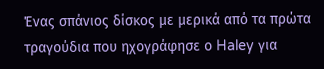Ένας σπάνιος δίσκος με μερικά από τα πρώτα τραγούδια που ηχογράφησε ο Haley για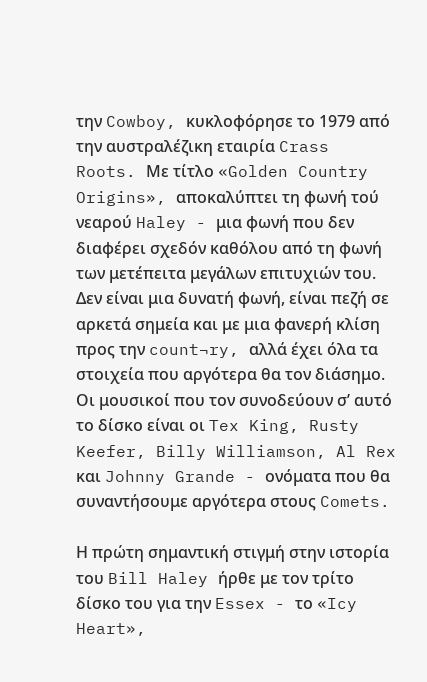την Cowboy, κυκλοφόρησε το 1979 από την αυστραλέζικη εταιρία Crass Roots. Με τίτλο «Golden Country Origins», αποκαλύπτει τη φωνή τού νεαρού Haley - μια φωνή που δεν διαφέρει σχεδόν καθόλου από τη φωνή των μετέπειτα μεγάλων επιτυχιών του. Δεν είναι μια δυνατή φωνή, είναι πεζή σε αρκετά σημεία και με μια φανερή κλίση προς την count¬ry, αλλά έχει όλα τα στοιχεία που αργότερα θα τον διάσημο. Οι μουσικοί που τον συνοδεύουν σ’ αυτό το δίσκο είναι οι Tex King, Rusty Keefer, Billy Williamson, Al Rex και Johnny Grande - ονόματα που θα συναντήσουμε αργότερα στους Comets.

Η πρώτη σημαντική στιγμή στην ιστορία του Bill Haley ήρθε με τον τρίτο δίσκο του για την Essex - το «Icy Heart»,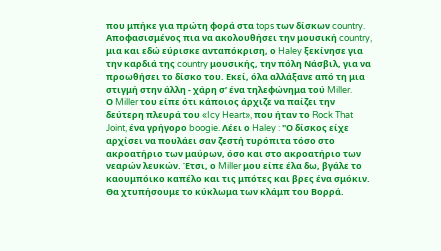που μπήκε για πρώτη φορά στα tops των δίσκων country. Αποφασισμένος πια να ακολουθήσει την μουσική country, μια και εδώ εύρισκε ανταπόκριση, ο Haley ξεκίνησε για την καρδιά της country μουσικής, την πόλη Νάσβιλ, για να προωθήσει το δίσκο του. Εκεί, όλα αλλάξανε από τη μια στιγμή στην άλλη - χάρη σ’ ένα τηλεφώνημα τού Miller.
Ο Miller του είπε ότι κάποιος άρχιζε να παίζει την δεύτερη πλευρά του «Icy Heart», που ήταν το Rock That Joint, ένα γρήγορο boogie. Λέει ο Haley : "Ο δίσκος είχε αρχίσει να πουλάει σαν ζεστή τυρόπιτα τόσο στο ακροατήριο των μαύρων, όσο και στο ακροατήριο των νεαρών λευκών. Έτσι, ο Miller μου είπε έλα δω, βγάλε το καουμπόικο καπέλο και τις μπότες και βρες ένα σμόκιν. Θα χτυπήσουμε το κύκλωμα των κλάμπ του Βορρά.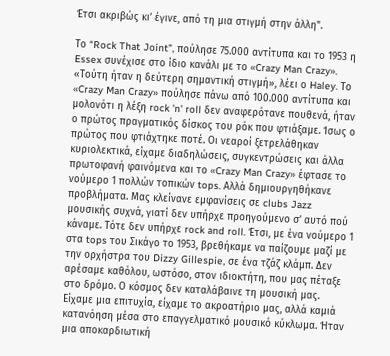Έτσι ακριβώς κι’ έγινε, από τη μια στιγμή στην άλλη".

Tο “Rock That Joint”, πούλησε 75.000 αντίτυπα και το 1953 η Essex συνέχισε στο ίδιο κανάλι με το «Crazy Man Crazy».
«Τούτη ήταν η δεύτερη σημαντική στιγμή», λέει ο Haley. Το «Crazy Man Crazy» πούλησε πάνω από 100.000 αντίτυπα και μολονότι η λέξη rock 'n' roll δεν αναφερότανε πουθενά, ήταν ο πρώτος πραγματικός δίσκος του ρόκ που φτιάξαμε. Ίσως ο πρώτος που φτιάχτηκε ποτέ. Οι νεαροί ξετρελάθηκαν κυριολεκτικά, είχαμε διαδηλώσεις, συγκεντρώσεις και άλλα πρωτοφανή φαινόμενα και το «Crazy Man Crazy» έφτασε το νούμερο 1 πολλών τοπικών tops. Αλλά δημιουργηθήκανε προβλήματα. Μας κλείνανε εμφανίσεις σε clubs Jazz μουσικής συχνά, γιατί δεν υπήρχε προηγούμενο σ’ αυτό πού κάναμε. Τότε δεν υπήρχε rock and roll. Έτσι, με ένα νούμερο 1 στα tops του Σικάγο το 1953, βρεθήκαμε να παίζουμε μαζί με την ορχήστρα του Dizzy Gillespie, σε ένα τζάζ κλάμπ. Δεν αρέσαμε καθόλου, ωστόσο, στον ιδιοκτήτη, που μας πέταξε στο δρόμο. Ο κόσμος δεν καταλάβαινε τη μουσική μας. Είχαμε μια επιτυχία, είχαμε το ακροατήριο μας, αλλά καμιά κατανόηση μέσα στο επαγγελματικό μουσικό κύκλωμα. Ήταν μια αποκαρδιωτική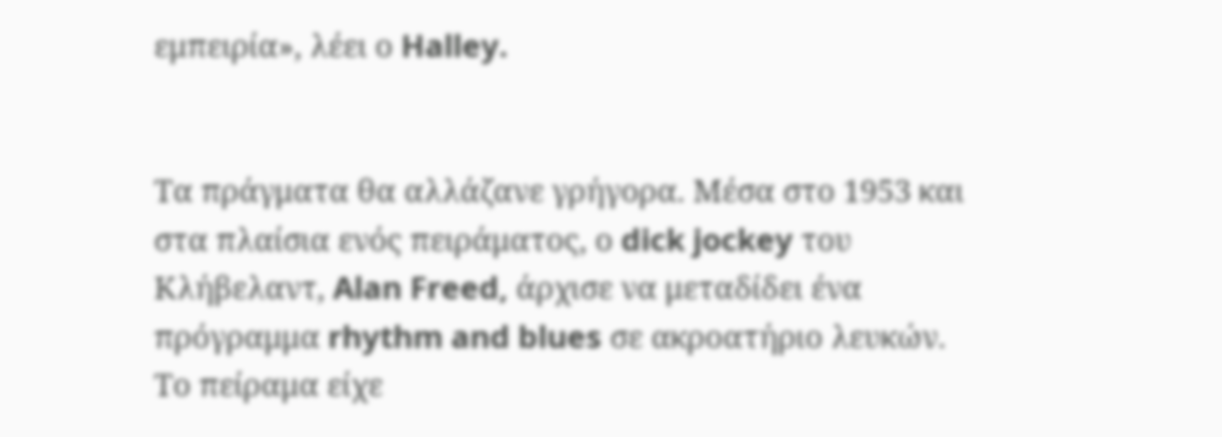εμπειρία», λέει ο Halley.


Τα πράγματα θα αλλάζανε γρήγορα. Μέσα στο 1953 και στα πλαίσια ενός πειράματος, ο dick jockey του Κλήβελαντ, Alan Freed, άρχισε να μεταδίδει ένα πρόγραμμα rhythm and blues σε ακροατήριο λευκών. Το πείραμα είχε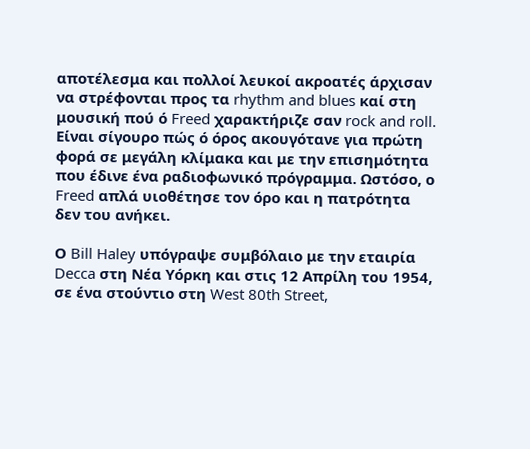αποτέλεσμα και πολλοί λευκοί ακροατές άρχισαν να στρέφονται προς τα rhythm and blues καί στη μουσική πού ό Freed χαρακτήριζε σαν rock and roll. Είναι σίγουρο πώς ό όρος ακουγότανε για πρώτη φορά σε μεγάλη κλίμακα και με την επισημότητα που έδινε ένα ραδιοφωνικό πρόγραμμα. Ωστόσο, ο Freed απλά υιοθέτησε τον όρο και η πατρότητα δεν του ανήκει.

Ο Bill Haley υπόγραψε συμβόλαιο με την εταιρία Decca στη Νέα Υόρκη και στις 12 Απρίλη του 1954, σε ένα στούντιο στη West 80th Street,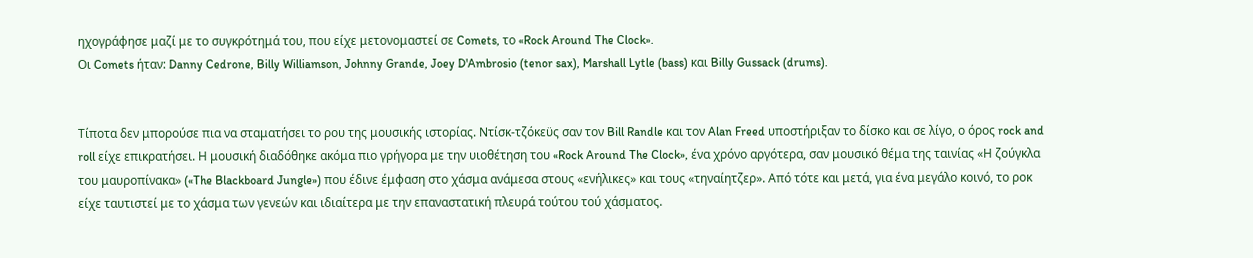ηχογράφησε μαζί με το συγκρότημά του, που είχε μετονομαστεί σε Comets, το «Rock Around The Clock».
Οι Comets ήταν: Danny Cedrone, Billy Williamson, Johnny Grande, Joey D'Ambrosio (tenor sax), Marshall Lytle (bass) και Billy Gussack (drums).


Τίποτα δεν μπορούσε πια να σταματήσει το ρου της μουσικής ιστορίας. Ντίσκ-τζόκεϋς σαν τον Bill Randle και τον Alan Freed υποστήριξαν το δίσκο και σε λίγο, ο όρος rock and roll είχε επικρατήσει. Η μουσική διαδόθηκε ακόμα πιο γρήγορα με την υιοθέτηση του «Rock Around The Clock», ένα χρόνο αργότερα, σαν μουσικό θέμα της ταινίας «Η ζούγκλα του μαυροπίνακα» («The Blackboard Jungle») που έδινε έμφαση στο χάσμα ανάμεσα στους «ενήλικες» και τους «τηναίητζερ». Από τότε και μετά, για ένα μεγάλο κοινό, το ροκ είχε ταυτιστεί με το χάσμα των γενεών και ιδιαίτερα με την επαναστατική πλευρά τούτου τού χάσματος.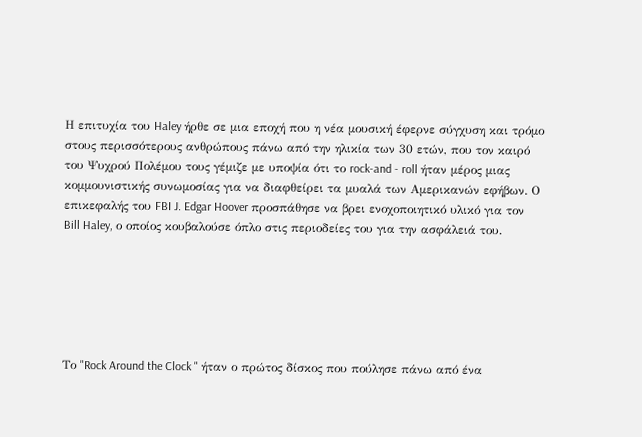Η επιτυχία του Haley ήρθε σε μια εποχή που η νέα μουσική έφερνε σύγχυση και τρόμο στους περισσότερους ανθρώπους πάνω από την ηλικία των 30 ετών, που τον καιρό του Ψυχρού Πολέμου τους γέμιζε με υποψία ότι το rock-and - roll ήταν μέρος μιας κομμουνιστικής συνωμοσίας για να διαφθείρει τα μυαλά των Αμερικανών εφήβων. Ο επικεφαλής του FBI J. Edgar Hoover προσπάθησε να βρει ενοχοποιητικό υλικό για τον Bill Haley, ο οποίος κουβαλούσε όπλο στις περιοδείες του για την ασφάλειά του.






Το "Rock Around the Clock " ήταν ο πρώτος δίσκος που πούλησε πάνω από ένα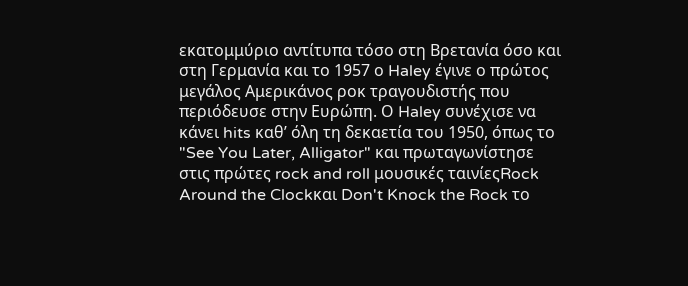εκατομμύριο αντίτυπα τόσο στη Βρετανία όσο και στη Γερμανία και το 1957 ο Haley έγινε ο πρώτος μεγάλος Αμερικάνος ροκ τραγουδιστής που περιόδευσε στην Ευρώπη. Ο Haley συνέχισε να κάνει hits καθ’ όλη τη δεκαετία του 1950, όπως το "See You Later, Alligator" και πρωταγωνίστησε στις πρώτες rock and roll μουσικές ταινίεςRock Around the Clockκαι Don't Knock the Rock το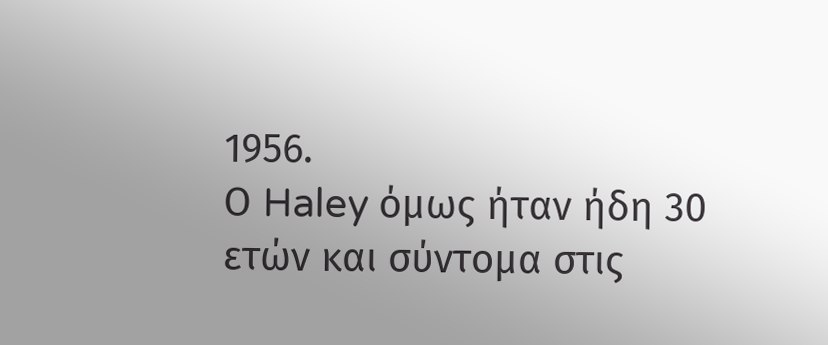1956.
Ο Haley όμως ήταν ήδη 30 ετών και σύντομα στις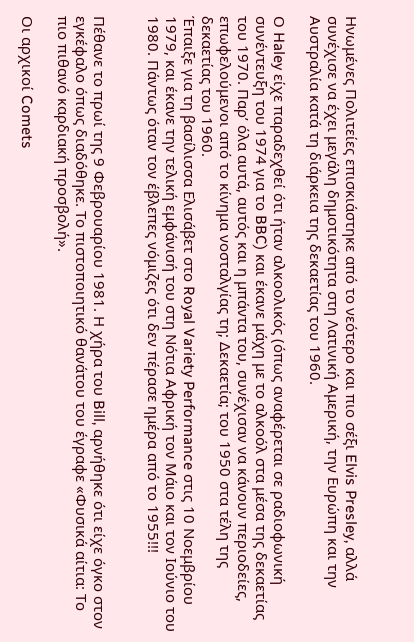Ηνωμένες Πολιτείες επισκιάστηκε από το νεότερο και πιο σέξι Elvis Presley, αλλά συνέχισε να έχει μεγάλη δημοτικότητα στη Λατινική Αμερική, την Ευρώπη και την Αυστραλία κατά τη διάρκεια της δεκαετίας του 1960.

Ο Haley είχε παραδεχθεί ότι ήταν αλκοολικός (όπως αναφέρεται σε ραδιοφωνική συνέντευξη του 1974 για το BBC) και έκανε μάχη με το αλκοόλ στα μέσα της δεκαετίας του 1970. Παρ’ όλα αυτά, αυτός και η μπάντα του, συνέχισαν να κάνουν περιοδείες, επωφελούμενοι από το κίνημα νοσταλγίας τη; Δεκαετία; του 1950 στα τέλη της δεκαετίας του 1960.
Έπαιξε για τη βασίλισσα Ελισάβετ στο Royal Variety Performance στις 10 Νοεμβρίου 1979, και έκανε την τελική εμφάνισή του στη Νότια Αφρική τον Μάιο και τον Ιούνιο του 1980. Πάντως όταν τον έβλεπες νόμιζες ότι δεν πέρασε ημέρα από το 1955!!!


Πέθανε το πρωί της 9 Φεβρουαρίου 1981. Η χήρα του Bill, αρνήθηκε ότι είχε όγκο στον εγκέφαλο όπως διαδόθηκε. Το πιστοποιητικό θανάτου του έγραφε «Φυσικά αίτια: Το πιο πιθανό καρδιακή προσβολή».

Οι αρχικοί Comets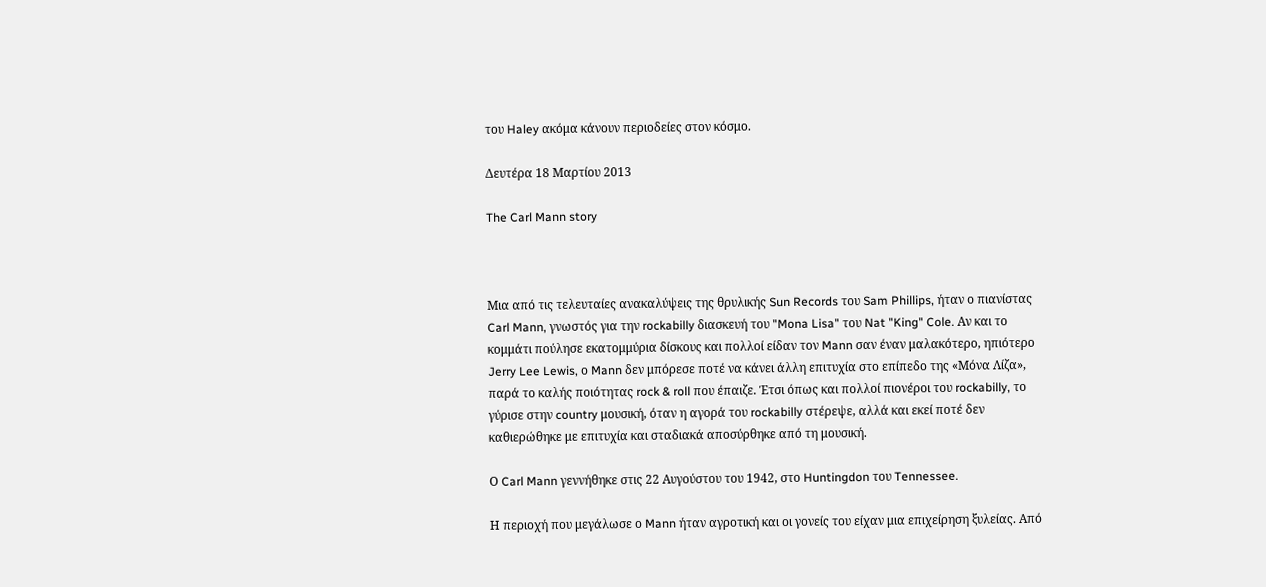του Haley ακόμα κάνουν περιοδείες στον κόσμο.

Δευτέρα 18 Μαρτίου 2013

The Carl Mann story



Μια από τις τελευταίες ανακαλύψεις της θρυλικής Sun Records του Sam Phillips, ήταν ο πιανίστας Carl Mann, γνωστός για την rockabilly διασκευή του "Mona Lisa" του Nat "King" Cole. Αν και το κομμάτι πούλησε εκατομμύρια δίσκους και πολλοί είδαν τον Mann σαν έναν μαλακότερο, ηπιότερο Jerry Lee Lewis, ο Mann δεν μπόρεσε ποτέ να κάνει άλλη επιτυχία στο επίπεδο της «Μόνα Λίζα», παρά το καλής ποιότητας rock & roll που έπαιζε. Έτσι όπως και πολλοί πιονέροι του rockabilly, το γύρισε στην country μουσική, όταν η αγορά του rockabilly στέρεψε, αλλά και εκεί ποτέ δεν καθιερώθηκε με επιτυχία και σταδιακά αποσύρθηκε από τη μουσική.

Ο Carl Mann γεννήθηκε στις 22 Αυγούστου του 1942, στο Huntingdon του Tennessee.

Η περιοχή που μεγάλωσε ο Mann ήταν αγροτική και οι γονείς του είχαν μια επιχείρηση ξυλείας. Από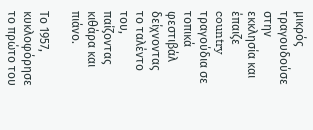μικρός τραγουδούσε στην εκκλησία και έπαιζε country τραγούδια σε τοπικά φεστιβάλ δείχνοντας το ταλέντο του, παίζοντας κιθάρα και πιάνο.

Το 1957, κυκλοφόρησε το πρώτο του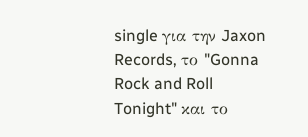single για την Jaxon Records, το "Gonna Rock and Roll Tonight" και το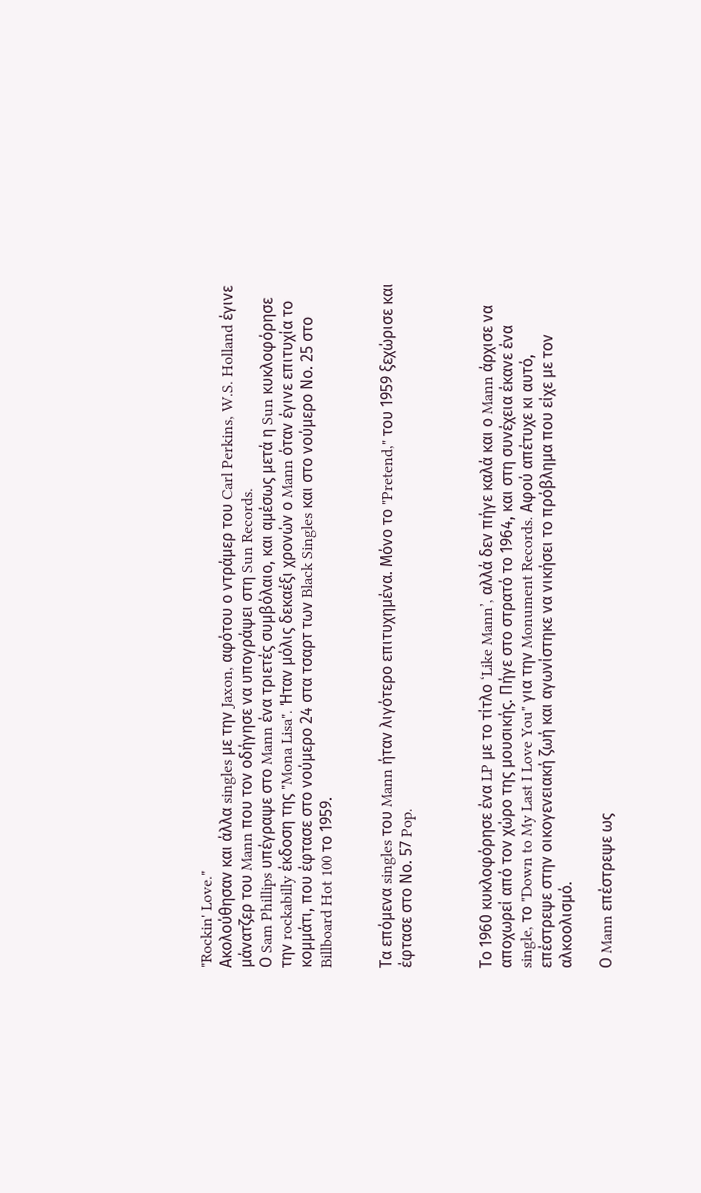"Rockin' Love."
Ακολούθησαν και άλλα singles με την Jaxon, αφότου ο ντράμερ του Carl Perkins, W.S. Holland έγινε μάνατζερ του Mann που τον οδήγησε να υπογράψει στη Sun Records.
Ο Sam Phillips υπέγραψε στο Mann ένα τριετές συμβόλαιο, και αμέσως μετά η Sun κυκλοφόρησε την rockabilly έκδοση της "Mona Lisa". Ήταν μόλις δεκαέξι χρονών ο Mann όταν έγινε επιτυχία το κομμάτι, που έφτασε στο νούμερο 24 στα τσαρτ των Black Singles και στο νούμερο Νο. 25 στο Billboard Hot 100 το 1959.


Τα επόμενα singles του Mann ήταν λιγότερο επιτυχημένα. Μόνο το "Pretend," του 1959 ξεχώρισε και έφτασε στο Νο. 57 Pop.



Το 1960 κυκλοφόρησε ένα LP με το τίτλο ‘Like Mann’, αλλά δεν πήγε καλά και ο Mann άρχισε να αποχωρεί από τον χώρο της μουσικής. Πήγε στο στρατό το 1964, και στη συνέχεια έκανε ένα single, το "Down to My Last I Love You" για την Monument Records. Αφού απέτυχε κι αυτό, επέστρεψε στην οικογενειακή ζωή και αγωνίστηκε να νικήσει το πρόβλημα που είχε με τον αλκοολισμό.

Ο Mann επέστρεψε ως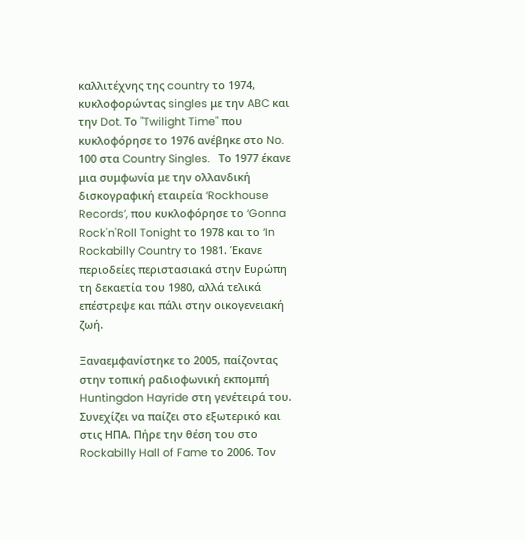καλλιτέχνης της country το 1974, κυκλοφορώντας singles με την ABC και την Dot. Το "Twilight Time" που κυκλοφόρησε το 1976 ανέβηκε στο No. 100 στα Country Singles.   Το 1977 έκανε μια συμφωνία με την ολλανδική δισκογραφική εταιρεία ‘Rockhouse Records’, που κυκλοφόρησε το ‘Gonna Rock'n'Roll Tonight το 1978 και το ‘In Rockabilly Country το 1981. Έκανε  περιοδείες περιστασιακά στην Ευρώπη τη δεκαετία του 1980, αλλά τελικά επέστρεψε και πάλι στην οικογενειακή ζωή.

Ξαναεμφανίστηκε το 2005, παίζοντας στην τοπική ραδιοφωνική εκπομπή Huntingdon Hayride στη γενέτειρά του. Συνεχίζει να παίζει στο εξωτερικό και στις ΗΠΑ. Πήρε την θέση του στο Rockabilly Hall of Fame το 2006. Τον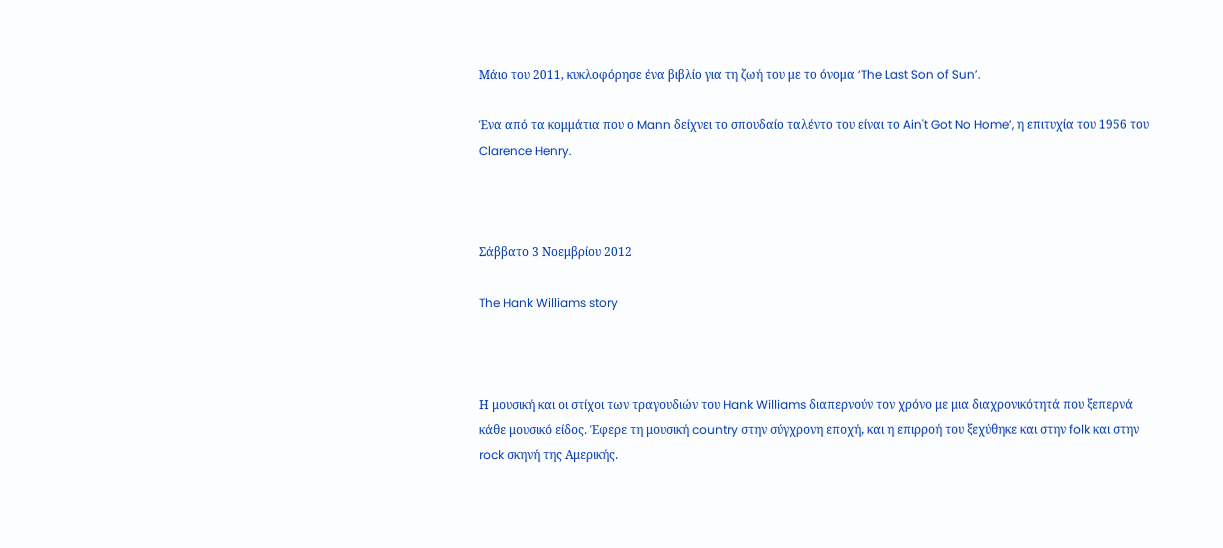Μάιο του 2011, κυκλοφόρησε ένα βιβλίο για τη ζωή του με το όνομα ‘The Last Son of Sun’.

Ένα από τα κομμάτια που ο Mann δείχνει το σπουδαίο ταλέντο του είναι το Ain't Got No Home’, η επιτυχία του 1956 του Clarence Henry.



Σάββατο 3 Νοεμβρίου 2012

The Hank Williams story



Η μουσική και οι στίχοι των τραγουδιών του Hank Williams διαπερνούν τον χρόνο με μια διαχρονικότητά που ξεπερνά κάθε μουσικό είδος. Έφερε τη μουσική country στην σύγχρονη εποχή, και η επιρροή του ξεχύθηκε και στην folk και στην rock σκηνή της Αμερικής.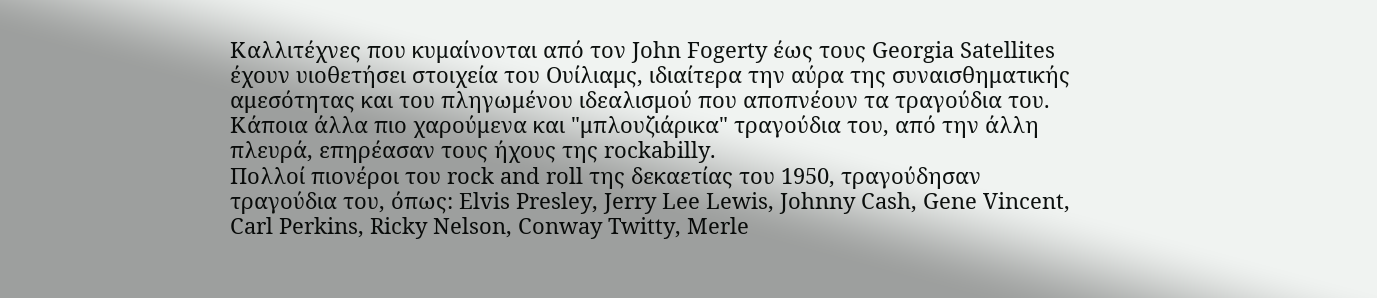Καλλιτέχνες που κυμαίνονται από τον John Fogerty έως τους Georgia Satellites έχουν υιοθετήσει στοιχεία του Ουίλιαμς, ιδιαίτερα την αύρα της συναισθηματικής αμεσότητας και του πληγωμένου ιδεαλισμού που αποπνέουν τα τραγούδια του. Κάποια άλλα πιο χαρούμενα και "μπλουζιάρικα" τραγούδια του, από την άλλη πλευρά, επηρέασαν τους ήχους της rockabilly.
Πολλοί πιονέροι του rock and roll της δεκαετίας του 1950, τραγούδησαν τραγούδια του, όπως: Elvis Presley, Jerry Lee Lewis, Johnny Cash, Gene Vincent, Carl Perkins, Ricky Nelson, Conway Twitty, Merle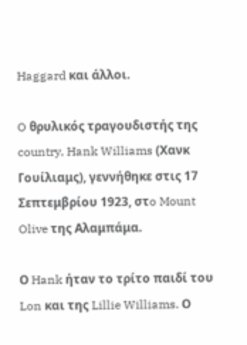Haggard και άλλοι.

O θρυλικός τραγουδιστής της country, Hank Williams (Χανκ Γουίλιαμς), γεννήθηκε στις 17 Σεπτεμβρίου 1923, στo Mount Olive της Αλαμπάμα.

Ο Hank ήταν το τρίτο παιδί του Lon και της Lillie Williams. Ο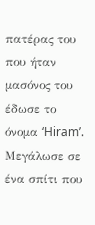πατέρας του που ήταν μασόνος του έδωσε το όνομα ‘Hiram’. Μεγάλωσε σε ένα σπίτι που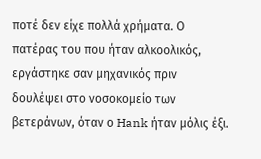ποτέ δεν είχε πολλά χρήματα. Ο πατέρας του που ήταν αλκοολικός, εργάστηκε σαν μηχανικός πριν δουλέψει στο νοσοκομείο των βετεράνων, όταν ο Hank ήταν μόλις έξι.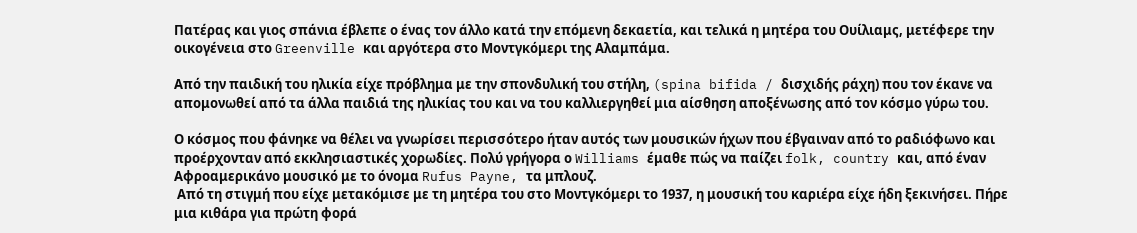Πατέρας και γιος σπάνια έβλεπε ο ένας τον άλλο κατά την επόμενη δεκαετία, και τελικά η μητέρα του Ουίλιαμς, μετέφερε την οικογένεια στο Greenville και αργότερα στο Μοντγκόμερι της Αλαμπάμα.

Από την παιδική του ηλικία είχε πρόβλημα με την σπονδυλική του στήλη, (spina bifida / δισχιδής ράχη) που τον έκανε να απομονωθεί από τα άλλα παιδιά της ηλικίας του και να του καλλιεργηθεί μια αίσθηση αποξένωσης από τον κόσμο γύρω του.

Ο κόσμος που φάνηκε να θέλει να γνωρίσει περισσότερο ήταν αυτός των μουσικών ήχων που έβγαιναν από το ραδιόφωνο και προέρχονταν από εκκλησιαστικές χορωδίες. Πολύ γρήγορα ο Williams έμαθε πώς να παίζει folk, country και, από έναν Αφροαμερικάνο μουσικό με το όνομα Rufus Payne, τα μπλουζ.
 Από τη στιγμή που είχε μετακόμισε με τη μητέρα του στο Μοντγκόμερι το 1937, η μουσική του καριέρα είχε ήδη ξεκινήσει. Πήρε μια κιθάρα για πρώτη φορά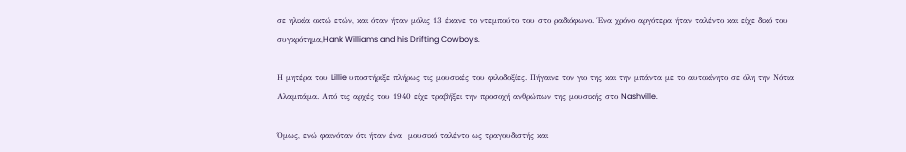σε ηλικία οκτώ ετών, και όταν ήταν μόλις 13 έκανε το ντεμπούτο του στο ραδιόφωνο. Ένα χρόνο αργότερα ήταν ταλέντο και είχε δικό του συγκρότημα,Hank Williams and his Drifting Cowboys.

Η μητέρα του Lillie υποστήριξε πλήρως τις μουσικές του φιλοδοξίες. Πήγαινε τον γιο της και την μπάντα με το αυτοκίνητο σε όλη την Νότια Αλαμπάμα. Από τις αρχές του 1940 είχε τραβήξει την προσοχή ανθρώπων της μουσικής στο Nashville.

Όμως, ενώ φαινόταν ότι ήταν ένα  μουσικό ταλέντο ως τραγουδιστής και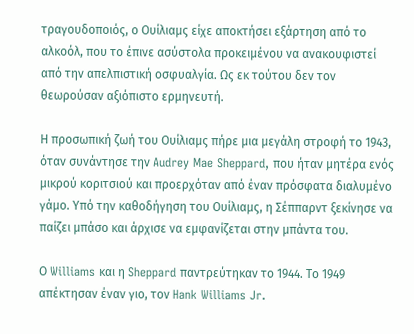τραγουδοποιός, ο Ουίλιαμς είχε αποκτήσει εξάρτηση από το αλκοόλ, που το έπινε ασύστολα προκειμένου να ανακουφιστεί από την απελπιστική οσφυαλγία. Ως εκ τούτου δεν τον θεωρούσαν αξιόπιστο ερμηνευτή.

Η προσωπική ζωή του Ουίλιαμς πήρε μια μεγάλη στροφή το 1943, όταν συνάντησε την Audrey Mae Sheppard, που ήταν μητέρα ενός μικρού κοριτσιού και προερχόταν από έναν πρόσφατα διαλυμένο γάμο. Υπό την καθοδήγηση του Ουίλιαμς, η Σέππαρντ ξεκίνησε να παίζει μπάσο και άρχισε να εμφανίζεται στην μπάντα του.

Ο Williams και η Sheppard παντρεύτηκαν το 1944. Το 1949 απέκτησαν έναν γιο, τον Hank Williams Jr.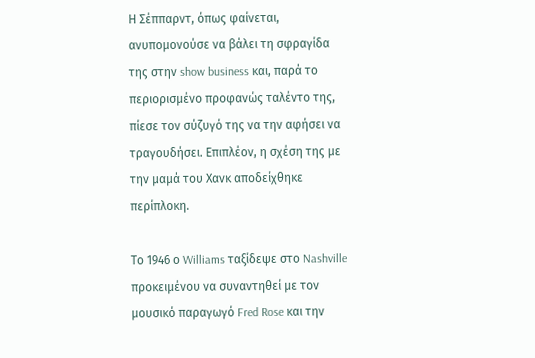Η Σέππαρντ, όπως φαίνεται, ανυπομονούσε να βάλει τη σφραγίδα της στην show business και, παρά το περιορισμένο προφανώς ταλέντο της, πίεσε τον σύζυγό της να την αφήσει να τραγουδήσει. Επιπλέον, η σχέση της με την μαμά του Χανκ αποδείχθηκε περίπλοκη.

Το 1946 ο Williams ταξίδεψε στο Nashville προκειμένου να συναντηθεί με τον μουσικό παραγωγό Fred Rose και την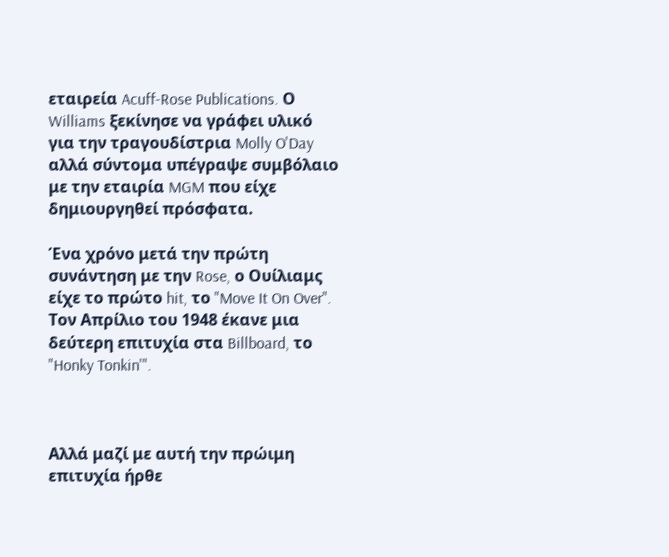εταιρεία Acuff-Rose Publications. Ο Williams ξεκίνησε να γράφει υλικό για την τραγουδίστρια Molly O'Day αλλά σύντομα υπέγραψε συμβόλαιο με την εταιρία MGM που είχε δημιουργηθεί πρόσφατα.

Ένα χρόνο μετά την πρώτη συνάντηση με την Rose, ο Ουίλιαμς είχε το πρώτο hit, το "Move It On Over". Τον Απρίλιο του 1948 έκανε μια δεύτερη επιτυχία στα Billboard, το "Honky Tonkin'".



Αλλά μαζί με αυτή την πρώιμη επιτυχία ήρθε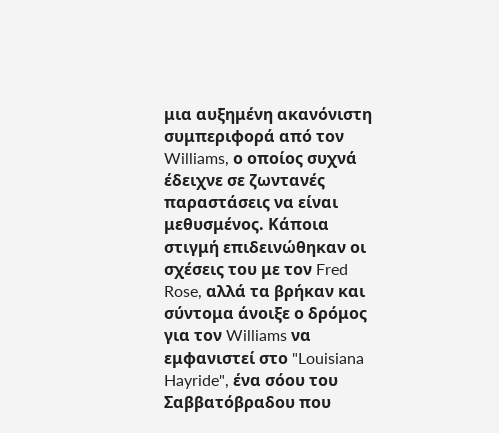μια αυξημένη ακανόνιστη συμπεριφορά από τον Williams, ο οποίος συχνά έδειχνε σε ζωντανές παραστάσεις να είναι μεθυσμένος. Κάποια στιγμή επιδεινώθηκαν οι σχέσεις του με τον Fred Rose, αλλά τα βρήκαν και σύντομα άνοιξε ο δρόμος για τον Williams να εμφανιστεί στο "Louisiana Hayride", ένα σόου του Σαββατόβραδου που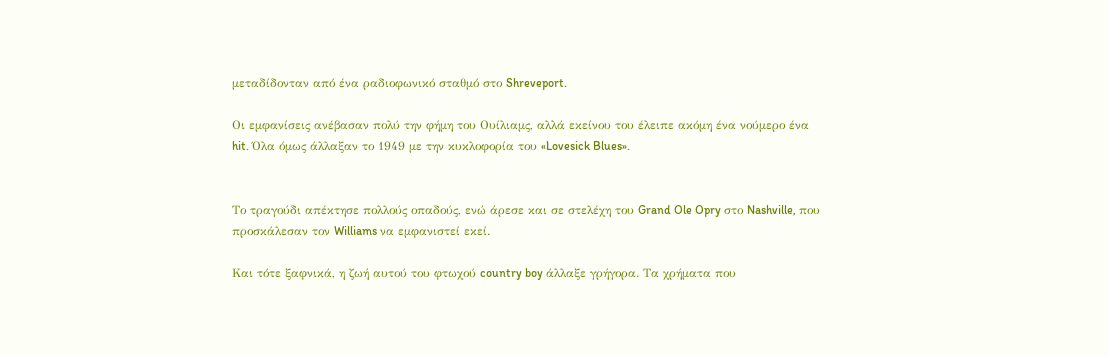μεταδίδονταν από ένα ραδιοφωνικό σταθμό στο Shreveport.

Οι εμφανίσεις ανέβασαν πολύ την φήμη του Ουίλιαμς, αλλά εκείνου του έλειπε ακόμη ένα νούμερο ένα hit. Όλα όμως άλλαξαν το 1949 με την κυκλοφορία του «Lovesick Blues».


Το τραγούδι απέκτησε πολλούς οπαδούς, ενώ άρεσε και σε στελέχη του Grand Ole Opry στο Nashville, που προσκάλεσαν τον Williams να εμφανιστεί εκεί.

Και τότε ξαφνικά, η ζωή αυτού του φτωχού country boy άλλαξε γρήγορα. Τα χρήματα που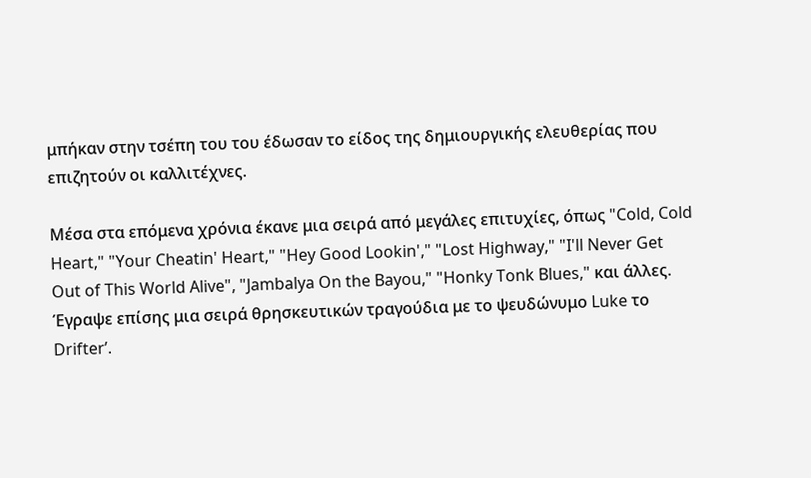μπήκαν στην τσέπη του του έδωσαν το είδος της δημιουργικής ελευθερίας που επιζητούν οι καλλιτέχνες.

Μέσα στα επόμενα χρόνια έκανε μια σειρά από μεγάλες επιτυχίες, όπως "Cold, Cold Heart," "Your Cheatin' Heart," "Hey Good Lookin'," "Lost Highway," "I'll Never Get Out of This World Alive", "Jambalya On the Bayou," "Honky Tonk Blues," και άλλες. Έγραψε επίσης μια σειρά θρησκευτικών τραγούδια με το ψευδώνυμο Luke το Drifter’.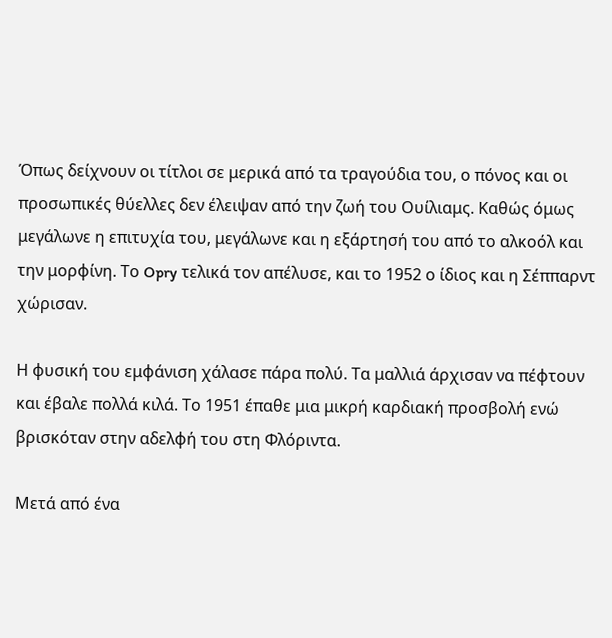Όπως δείχνουν οι τίτλοι σε μερικά από τα τραγούδια του, ο πόνος και οι προσωπικές θύελλες δεν έλειψαν από την ζωή του Ουίλιαμς. Καθώς όμως μεγάλωνε η επιτυχία του, μεγάλωνε και η εξάρτησή του από το αλκοόλ και την μορφίνη. Το Opry τελικά τον απέλυσε, και το 1952 ο ίδιος και η Σέππαρντ χώρισαν.

Η φυσική του εμφάνιση χάλασε πάρα πολύ. Τα μαλλιά άρχισαν να πέφτουν και έβαλε πολλά κιλά. Το 1951 έπαθε μια μικρή καρδιακή προσβολή ενώ βρισκόταν στην αδελφή του στη Φλόριντα.

Μετά από ένα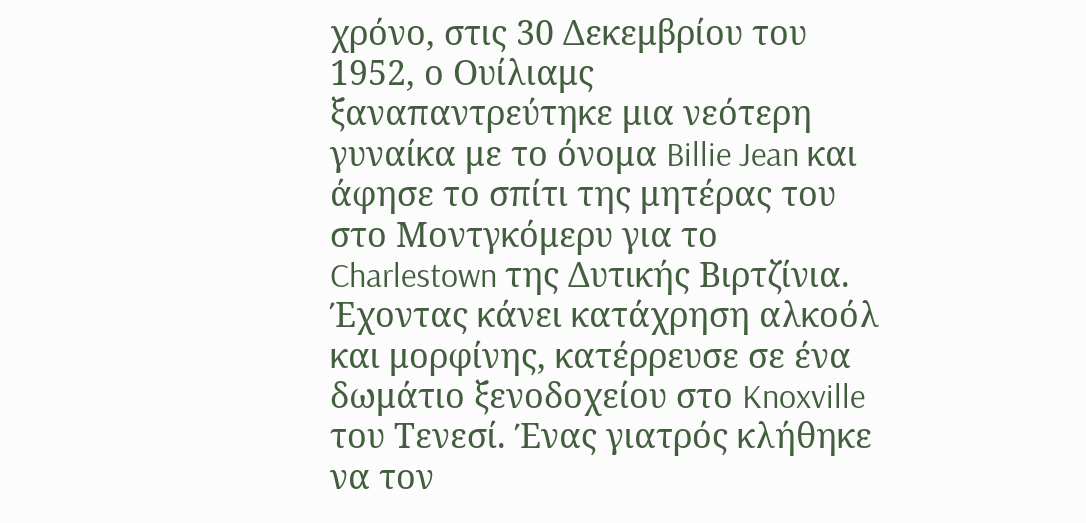χρόνο, στις 30 Δεκεμβρίου του 1952, ο Ουίλιαμς ξαναπαντρεύτηκε μια νεότερη γυναίκα με το όνομα Billie Jean και άφησε το σπίτι της μητέρας του στο Μοντγκόμερυ για το Charlestown της Δυτικής Βιρτζίνια. Έχοντας κάνει κατάχρηση αλκοόλ και μορφίνης, κατέρρευσε σε ένα δωμάτιο ξενοδοχείου στο Knoxville του Τενεσί. Ένας γιατρός κλήθηκε να τον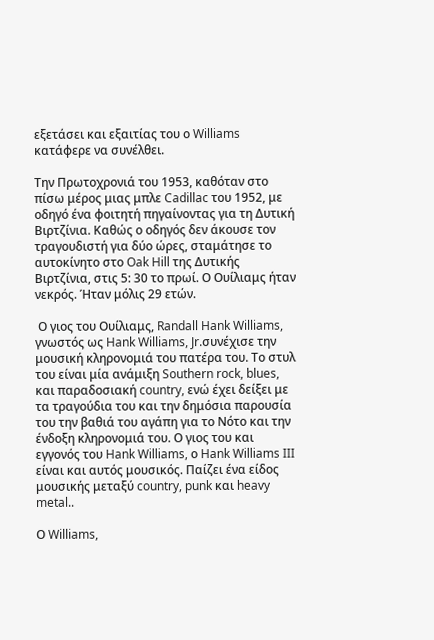εξετάσει και εξαιτίας του ο Williams κατάφερε να συνέλθει.

Την Πρωτοχρονιά του 1953, καθόταν στο πίσω μέρος μιας μπλε Cadillac του 1952, με  οδηγό ένα φοιτητή πηγαίνοντας για τη Δυτική Βιρτζίνια. Καθώς ο οδηγός δεν άκουσε τον τραγουδιστή για δύο ώρες, σταμάτησε το αυτοκίνητο στο Oak Hill της Δυτικής Βιρτζίνια, στις 5: 30 το πρωί. Ο Ουίλιαμς ήταν νεκρός. Ήταν μόλις 29 ετών.

 Ο γιος του Ουίλιαμς, Randall Hank Williams, γνωστός ως Hank Williams, Jr.συνέχισε την μουσική κληρονομιά του πατέρα του. Το στυλ του είναι μία ανάμιξη Southern rock, blues, και παραδοσιακή country, ενώ έχει δείξει με τα τραγούδια του και την δημόσια παρουσία του την βαθιά του αγάπη για το Νότο και την ένδοξη κληρονομιά του. Ο γιος του και εγγονός του Hank Williams, ο Hank Williams III είναι και αυτός μουσικός. Παίζει ένα είδος μουσικής μεταξύ country, punk και heavy metal..

Ο Williams,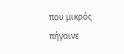που μικρός πήγαινε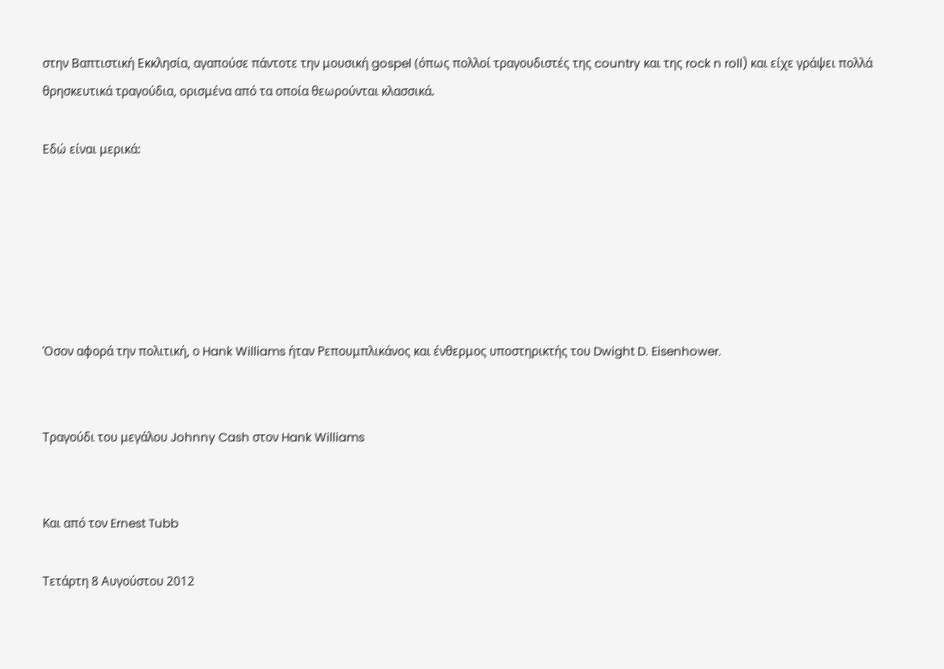στην Βαπτιστική Εκκλησία, αγαπούσε πάντοτε την μουσική gospel (όπως πολλοί τραγουδιστές της country και της rock n roll) και είχε γράψει πολλά θρησκευτικά τραγούδια, ορισμένα από τα οποία θεωρούνται κλασσικά.

Εδώ είναι μερικά:






Όσον αφορά την πολιτική, ο Hank Williams ήταν Ρεπουμπλικάνος και ένθερμος υποστηρικτής του Dwight D. Eisenhower.


Τραγούδι του μεγάλου Johnny Cash στον Hank Williams


Και από τον Ernest Tubb

Τετάρτη 8 Αυγούστου 2012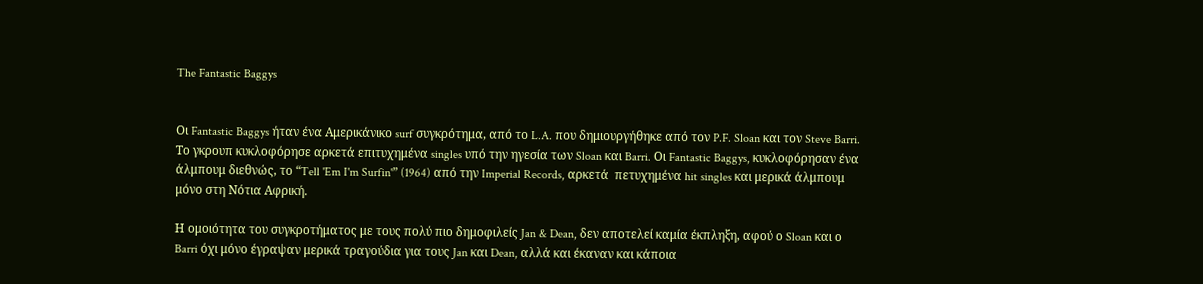The Fantastic Baggys


Οι Fantastic Baggys ήταν ένα Αμερικάνικο surf συγκρότημα, από το L.A. που δημιουργήθηκε από τον P.F. Sloan και τον Steve Barri. Το γκρουπ κυκλοφόρησε αρκετά επιτυχημένα singles υπό την ηγεσία των Sloan και Barri. Οι Fantastic Baggys, κυκλοφόρησαν ένα άλμπουμ διεθνώς, το “Tell 'Em I'm Surfin'” (1964) από την Imperial Records, αρκετά  πετυχημένα hit singles και μερικά άλμπουμ μόνο στη Νότια Αφρική.

Η ομοιότητα του συγκροτήματος με τους πολύ πιο δημοφιλείς Jan & Dean, δεν αποτελεί καμία έκπληξη, αφού ο Sloan και ο Barri όχι μόνο έγραψαν μερικά τραγούδια για τους Jan και Dean, αλλά και έκαναν και κάποια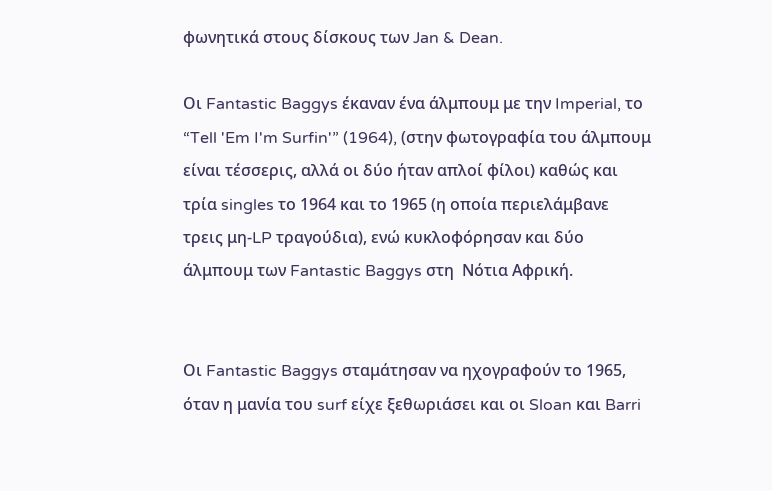φωνητικά στους δίσκους των Jan & Dean.

Οι Fantastic Baggys έκαναν ένα άλμπουμ με την Imperial, το “Tell 'Em I'm Surfin'” (1964), (στην φωτογραφία του άλμπουμ είναι τέσσερις, αλλά οι δύο ήταν απλοί φίλοι) καθώς και τρία singles το 1964 και το 1965 (η οποία περιελάμβανε τρεις μη-LP τραγούδια), ενώ κυκλοφόρησαν και δύο άλμπουμ των Fantastic Baggys στη  Νότια Αφρική.


Οι Fantastic Baggys σταμάτησαν να ηχογραφούν το 1965, όταν η μανία του surf είχε ξεθωριάσει και οι Sloan και Barri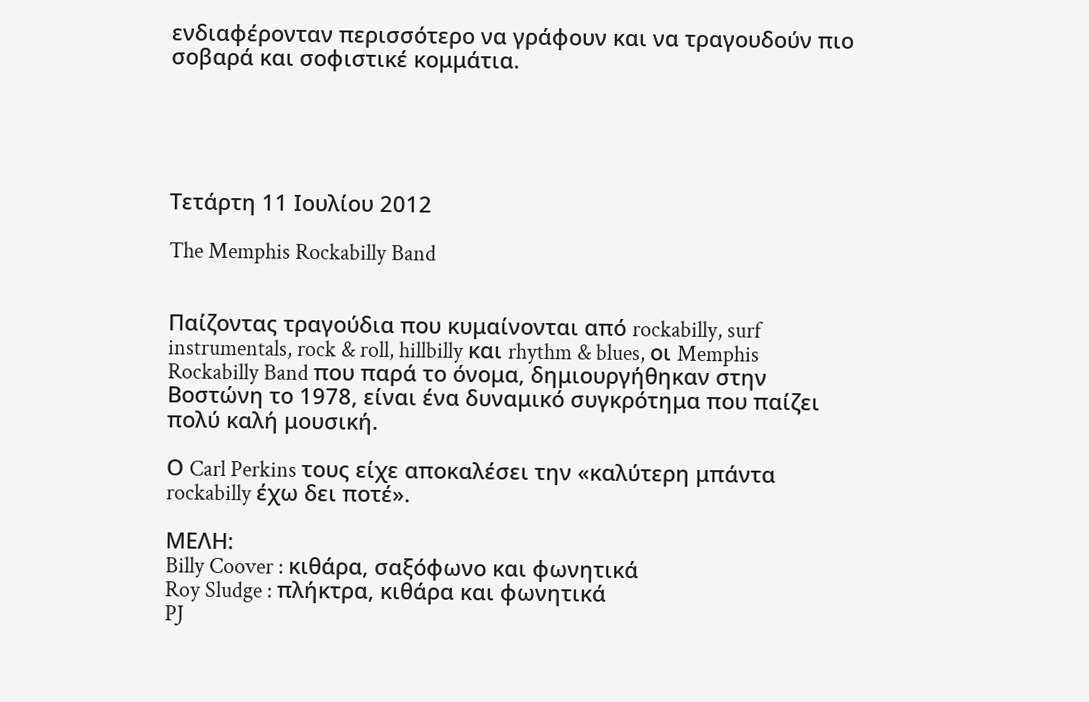ενδιαφέρονταν περισσότερο να γράφουν και να τραγουδούν πιο σοβαρά και σοφιστικέ κομμάτια.





Τετάρτη 11 Ιουλίου 2012

The Memphis Rockabilly Band


Παίζοντας τραγούδια που κυμαίνονται από rockabilly, surf instrumentals, rock & roll, hillbilly και rhythm & blues, οι Memphis Rockabilly Band που παρά το όνομα, δημιουργήθηκαν στην Βοστώνη το 1978, είναι ένα δυναμικό συγκρότημα που παίζει πολύ καλή μουσική.

Ο Carl Perkins τους είχε αποκαλέσει την «καλύτερη μπάντα rockabilly έχω δει ποτέ».

ΜΕΛΗ:
Billy Coover : κιθάρα, σαξόφωνο και φωνητικά
Roy Sludge : πλήκτρα, κιθάρα και φωνητικά
PJ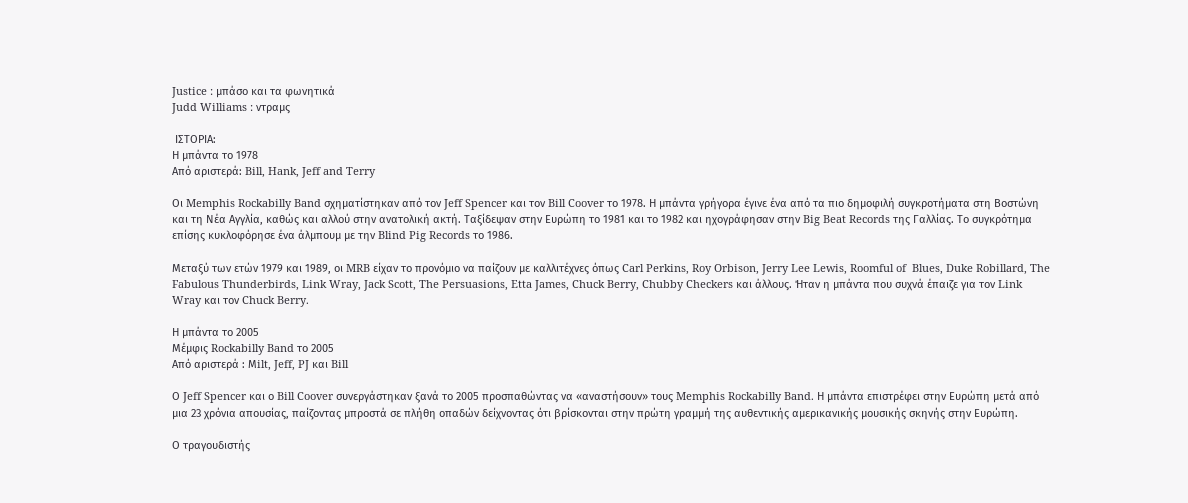Justice : μπάσο και τα φωνητικά
Judd Williams : ντραμς

 ΙΣΤΟΡΙΑ:
Η μπάντα το 1978
Από αριστερά: Bill, Hank, Jeff and Terry

Οι Memphis Rockabilly Band σχηματίστηκαν από τον Jeff Spencer και τον Bill Coover το 1978. Η μπάντα γρήγορα έγινε ένα από τα πιο δημοφιλή συγκροτήματα στη Βοστώνη και τη Νέα Αγγλία, καθώς και αλλού στην ανατολική ακτή. Ταξίδεψαν στην Ευρώπη το 1981 και το 1982 και ηχογράφησαν στην Big Beat Records της Γαλλίας. Το συγκρότημα επίσης κυκλοφόρησε ένα άλμπουμ με την Blind Pig Records το 1986.

Μεταξύ των ετών 1979 και 1989, οι MRB είχαν το προνόμιο να παίζουν με καλλιτέχνες όπως Carl Perkins, Roy Orbison, Jerry Lee Lewis, Roomful of  Blues, Duke Robillard, The Fabulous Thunderbirds, Link Wray, Jack Scott, The Persuasions, Etta James, Chuck Berry, Chubby Checkers και άλλους. Ήταν η μπάντα που συχνά έπαιζε για τον Link Wray και τον Chuck Berry.

Η μπάντα το 2005
Μέμφις Rockabilly Band το 2005
Από αριστερά : Μilt, Jeff, PJ και Bill

Ο Jeff Spencer και ο Bill Coover συνεργάστηκαν ξανά το 2005 προσπαθώντας να «αναστήσουν» τους Memphis Rockabilly Band. Η μπάντα επιστρέφει στην Ευρώπη μετά από μια 23 χρόνια απουσίας, παίζοντας μπροστά σε πλήθη οπαδών δείχνοντας ότι βρίσκονται στην πρώτη γραμμή της αυθεντικής αμερικανικής μουσικής σκηνής στην Ευρώπη.

Ο τραγουδιστής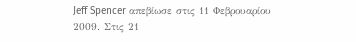Jeff Spencer απεβίωσε στις 11 Φεβρουαρίου 2009. Στις 21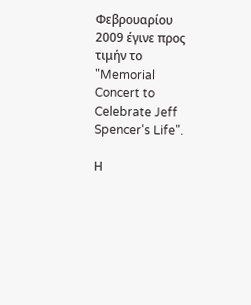Φεβρουαρίου 2009 έγινε προς τιμήν το "Memorial Concert to Celebrate Jeff Spencer's Life".

Η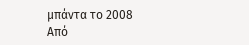μπάντα το 2008
Από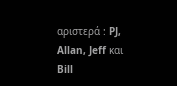αριστερά : PJ, Allan, Jeff και Bill